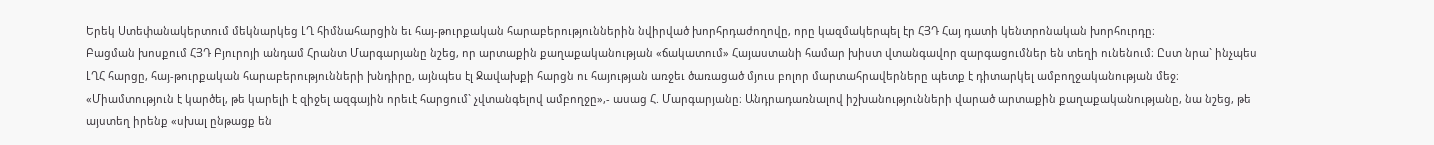Երեկ Ստեփանակերտում մեկնարկեց ԼՂ հիմնահարցին եւ հայ-թուրքական հարաբերություններին նվիրված խորհրդաժողովը, որը կազմակերպել էր ՀՅԴ Հայ դատի կենտրոնական խորհուրդը։
Բացման խոսքում ՀՅԴ Բյուրոյի անդամ Հրանտ Մարգարյանը նշեց, որ արտաքին քաղաքականության «ճակատում» Հայաստանի համար խիստ վտանգավոր զարգացումներ են տեղի ունենում։ Ըստ նրա` ինչպես ԼՂՀ հարցը, հայ-թուրքական հարաբերությունների խնդիրը, այնպես էլ Ջավախքի հարցն ու հայության առջեւ ծառացած մյուս բոլոր մարտահրավերները պետք է դիտարկել ամբողջականության մեջ։ «Միամտություն է կարծել, թե կարելի է զիջել ազգային որեւէ հարցում` չվտանգելով ամբողջը»,- ասաց Հ. Մարգարյանը։ Անդրադառնալով իշխանությունների վարած արտաքին քաղաքականությանը, նա նշեց, թե այստեղ իրենք «սխալ ընթացք են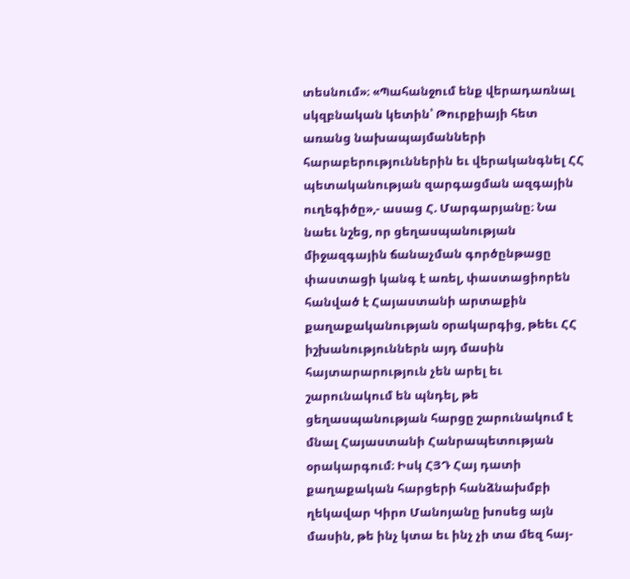տեսնում»։ «Պահանջում ենք վերադառնալ սկզբնական կետին՝ Թուրքիայի հետ առանց նախապայմանների հարաբերություններին եւ վերականգնել ՀՀ պետականության զարգացման ազգային ուղեգիծը»,- ասաց Հ. Մարգարյանը։ Նա նաեւ նշեց, որ ցեղասպանության միջազգային ճանաչման գործընթացը փաստացի կանգ է առել, փաստացիորեն հանված է Հայաստանի արտաքին քաղաքականության օրակարգից, թեեւ ՀՀ իշխանություններն այդ մասին հայտարարություն չեն արել եւ շարունակում են պնդել, թե ցեղասպանության հարցը շարունակում է մնալ Հայաստանի Հանրապետության օրակարգում։ Իսկ ՀՅԴ Հայ դատի քաղաքական հարցերի հանձնախմբի ղեկավար Կիրո Մանոյանը խոսեց այն մասին, թե ինչ կտա եւ ինչ չի տա մեզ հայ-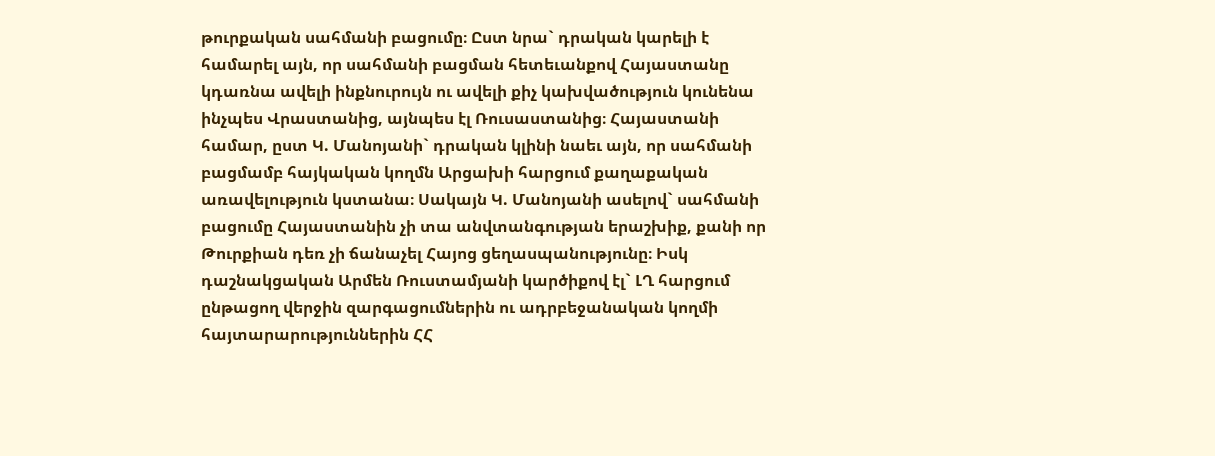թուրքական սահմանի բացումը։ Ըստ նրա` դրական կարելի է համարել այն, որ սահմանի բացման հետեւանքով Հայաստանը կդառնա ավելի ինքնուրույն ու ավելի քիչ կախվածություն կունենա ինչպես Վրաստանից, այնպես էլ Ռուսաստանից։ Հայաստանի համար, ըստ Կ. Մանոյանի` դրական կլինի նաեւ այն, որ սահմանի բացմամբ հայկական կողմն Արցախի հարցում քաղաքական առավելություն կստանա։ Սակայն Կ. Մանոյանի ասելով` սահմանի բացումը Հայաստանին չի տա անվտանգության երաշխիք, քանի որ Թուրքիան դեռ չի ճանաչել Հայոց ցեղասպանությունը։ Իսկ դաշնակցական Արմեն Ռուստամյանի կարծիքով էլ` ԼՂ հարցում ընթացող վերջին զարգացումներին ու ադրբեջանական կողմի հայտարարություններին ՀՀ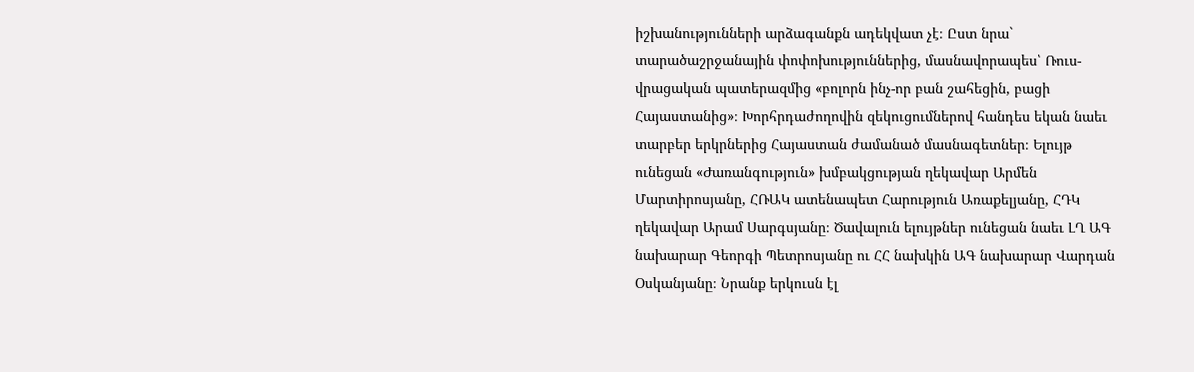իշխանությունների արձագանքն ադեկվատ չէ։ Ըստ նրա` տարածաշրջանային փոփոխություններից, մասնավորապես՝ Ռուս-վրացական պատերազմից «բոլորն ինչ-որ բան շահեցին, բացի Հայաստանից»։ Խորհրդաժողովին զեկուցումներով հանդես եկան նաեւ տարբեր երկրներից Հայաստան ժամանած մասնագետներ։ Ելույթ ունեցան «Ժառանգություն» խմբակցության ղեկավար Արմեն Մարտիրոսյանը, ՀՌԱԿ ատենապետ Հարություն Առաքելյանը, ՀԴԿ ղեկավար Արամ Սարգսյանը։ Ծավալուն ելույթներ ունեցան նաեւ ԼՂ ԱԳ նախարար Գեորգի Պետրոսյանը ու ՀՀ նախկին ԱԳ նախարար Վարդան Օսկանյանը։ Նրանք երկուսն էլ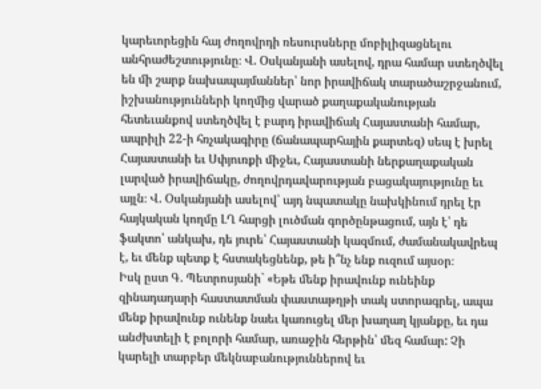կարեւորեցին հայ ժողովրդի ռեսուրսները մոբիլիզացնելու անհրաժեշտությունը։ Վ. Օսկանյանի ասելով, դրա համար ստեղծվել են մի շարք նախապայմաններ՝ նոր իրավիճակ տարածաշրջանում, իշխանությունների կողմից վարած քաղաքականության հետեւանքով ստեղծվել է բարդ իրավիճակ Հայաստանի համար, ապրիլի 22-ի հռչակագիրը (ճանապարհային քարտեզ) սեպ է խրել Հայաստանի եւ Սփյուռքի միջեւ, Հայաստանի ներքաղաքական լարված իրավիճակը, ժողովրդավարության բացակայությունը եւ այլն։ Վ. Օսկանյանի ասելով՝ այդ նպատակը նախկինում դրել էր հայկական կողմը ԼՂ հարցի լուծման գործընթացում, այն է՝ դե ֆակտո՝ անկախ, դե յուրե՝ Հայաստանի կազմում, ժամանակավրեպ է, եւ մենք պետք է հստակեցնենք, թե ի՞նչ ենք ուզում այսօր։
Իսկ ըստ Գ. Պետրոսյանի` «Եթե մենք իրավունք ունեինք զինադադարի հաստատման փաստաթղթի տակ ստորագրել, ապա մենք իրավունք ունենք նաեւ կառուցել մեր խաղաղ կյանքը, եւ դա անժխտելի է բոլորի համար, առաջին հերթին՝ մեզ համար: Չի կարելի տարբեր մեկնաբանություններով եւ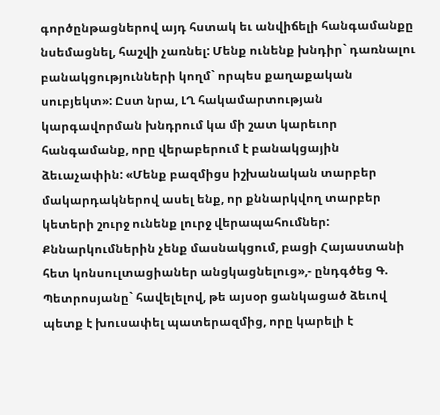գործընթացներով այդ հստակ եւ անվիճելի հանգամանքը նսեմացնել, հաշվի չառնել: Մենք ունենք խնդիր` դառնալու բանակցությունների կողմ` որպես քաղաքական սուբյեկտ»: Ըստ նրա, ԼՂ հակամարտության կարգավորման խնդրում կա մի շատ կարեւոր հանգամանք, որը վերաբերում է բանակցային ձեւաչափին: «Մենք բազմիցս իշխանական տարբեր մակարդակներով ասել ենք, որ քննարկվող տարբեր կետերի շուրջ ունենք լուրջ վերապահումներ: Քննարկումներին չենք մասնակցում, բացի Հայաստանի հետ կոնսուլտացիաներ անցկացնելուց»,- ընդգծեց Գ. Պետրոսյանը` հավելելով, թե այսօր ցանկացած ձեւով պետք է խուսափել պատերազմից, որը կարելի է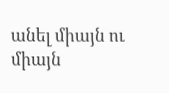անել միայն ու միայն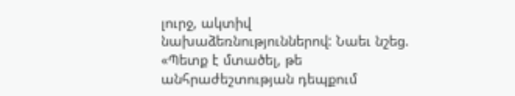լուրջ, ակտիվ նախաձեռնություններով: Նաեւ նշեց. «Պետք է մտածել, թե անհրաժեշտության դեպքում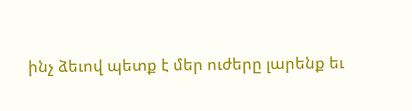ինչ ձեւով պետք է մեր ուժերը լարենք եւ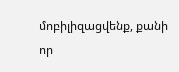մոբիլիզացվենք, քանի որ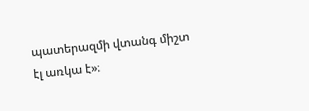պատերազմի վտանգ միշտ էլ առկա է»։